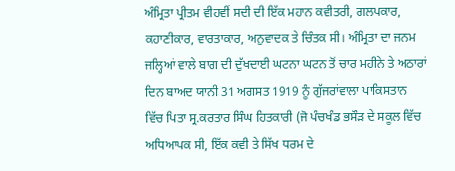ਅੰਮ੍ਰਿਤਾ ਪ੍ਰੀਤਮ ਵੀਹਵੀਂ ਸਦੀ ਦੀ ਇੱਕ ਮਹਾਨ ਕਵੀਤਰੀ, ਗਲਪਕਾਰ, ਕਹਾਣੀਕਾਰ, ਵਾਰਤਾਕਾਰ, ਅਨੁਵਾਦਕ ਤੇ ਚਿੰਤਕ ਸੀ। ਅੰਮ੍ਰਿਤਾ ਦਾ ਜਨਮ ਜਲ੍ਹਿਆਂ ਵਾਲੇ ਬਾਗ ਦੀ ਦੁੱਖਦਾਈ ਘਟਨਾ ਘਟਨ ਤੋਂ ਚਾਰ ਮਹੀਨੇ ਤੇ ਅਠਾਰਾਂ ਦਿਨ ਬਾਅਦ ਯਾਨੀ 31 ਅਗਸਤ 1919 ਨੂੰ ਗੁੱਜਰਾਂਵਾਲਾ ਪਾਕਿਸਤਾਨ ਵਿੱਚ ਪਿਤਾ ਸ੍ਰ.ਕਰਤਾਰ ਸਿੰਘ ਹਿਤਕਾਰੀ (ਜੋ ਪੰਚਖੰਡ ਭਸੌੜ ਦੇ ਸਕੂਲ ਵਿੱਚ ਅਧਿਆਪਕ ਸੀ, ਇੱਕ ਕਵੀ ਤੇ ਸਿੱਖ ਧਰਮ ਦੇ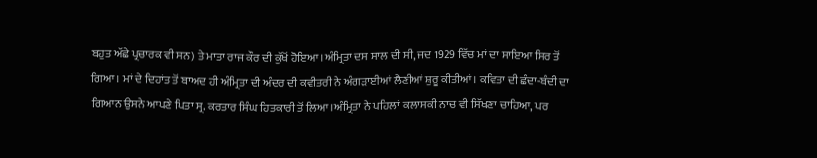ਬਹੁਤ ਅੱਛੇ ਪ੍ਰਚਾਰਕ ਵੀ ਸਨ) ਤੇ ਮਾਤਾ ਰਾਜ ਕੌਰ ਦੀ ਕੁੱਖੋਂ ਹੋਇਆ।ਅੰਮ੍ਰਿਤਾ ਦਸ ਸਾਲ ਦੀ ਸੀ, ਜਦ 1929 ਵਿੱਚ ਮਾਂ ਦਾ ਸਾਇਆ ਸਿਰ ਤੋਂ ਗਿਆ। ਮਾਂ ਦੇ ਦਿਹਾਂਤ ਤੋਂ ਬਾਅਦ ਹੀ ਅੰਮ੍ਰਿਤਾ ਦੀ ਅੰਦਰ ਦੀ ਕਵੀਤਰੀ ਨੇ ਅੰਗੜਾਈਆਂ ਲੈਣੀਆਂ ਸ਼ੁਰੂ ਕੀਤੀਆਂ। ਕਵਿਤਾ ਦੀ ਛੰਦਾ-ਬੰਦੀ ਦਾ ਗਿਆਨ ਉਸਨੇ ਆਪਣੇ ਪਿਤਾ ਸ੍ਰ. ਕਰਤਾਰ ਸਿੰਘ ਹਿਤਕਾਰੀ ਤੋਂ ਲਿਆ।ਅੰਮ੍ਰਿਤਾ ਨੇ ਪਹਿਲਾਂ ਕਲਾਸਕੀ ਨਾਚ ਵੀ ਸਿੱਖਣਾ ਚਾਹਿਆ, ਪਰ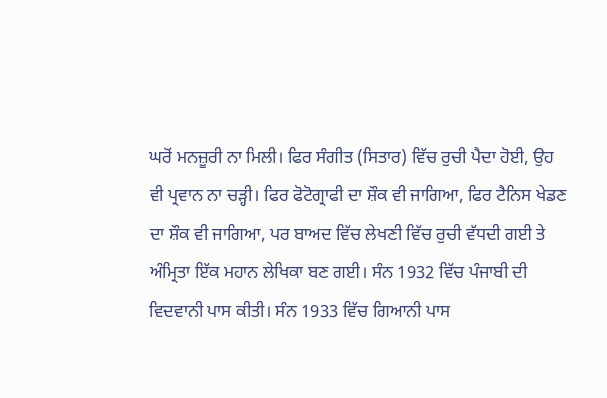ਘਰੋਂ ਮਨਜ਼ੂਰੀ ਨਾ ਮਿਲੀ। ਫਿਰ ਸੰਗੀਤ (ਸਿਤਾਰ) ਵਿੱਚ ਰੁਚੀ ਪੈਦਾ ਹੋਈ, ਉਹ ਵੀ ਪ੍ਰਵਾਨ ਨਾ ਚੜ੍ਹੀ। ਫਿਰ ਫੋਟੋਗ੍ਰਾਫੀ ਦਾ ਸ਼ੌਕ ਵੀ ਜਾਗਿਆ, ਫਿਰ ਟੈਨਿਸ ਖੇਡਣ ਦਾ ਸ਼ੌਕ ਵੀ ਜਾਗਿਆ, ਪਰ ਬਾਅਦ ਵਿੱਚ ਲੇਖਣੀ ਵਿੱਚ ਰੁਚੀ ਵੱਧਦੀ ਗਈ ਤੇ ਅੰਮ੍ਰਿਤਾ ਇੱਕ ਮਹਾਨ ਲੇਖਿਕਾ ਬਣ ਗਈ। ਸੰਨ 1932 ਵਿੱਚ ਪੰਜਾਬੀ ਦੀ ਵਿਦਵਾਨੀ ਪਾਸ ਕੀਤੀ। ਸੰਨ 1933 ਵਿੱਚ ਗਿਆਨੀ ਪਾਸ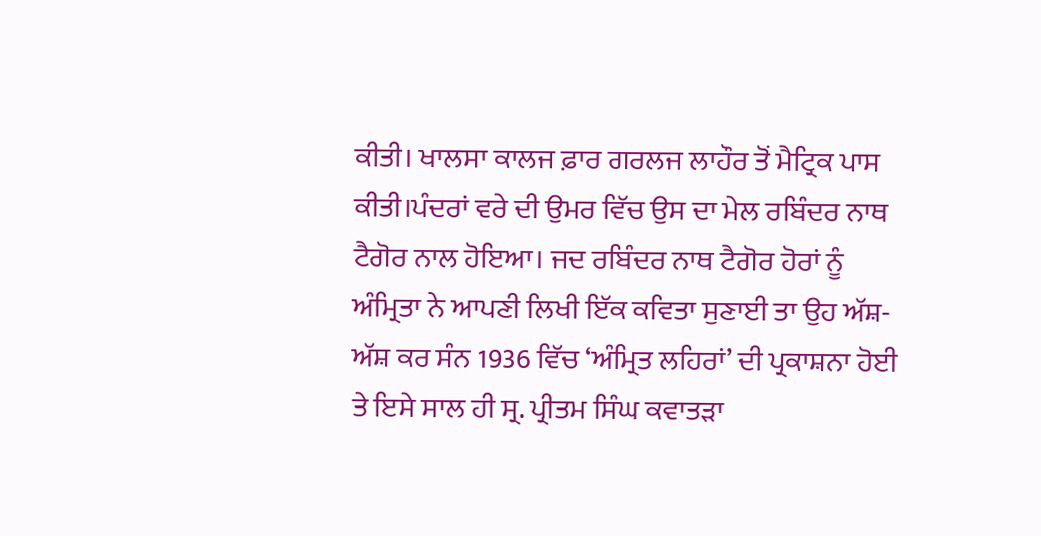ਕੀਤੀ। ਖਾਲਸਾ ਕਾਲਜ ਫ਼ਾਰ ਗਰਲਜ ਲਾਹੌਰ ਤੋਂ ਮੈਟ੍ਰਿਕ ਪਾਸ ਕੀਤੀ।ਪੰਦਰਾਂ ਵਰੇ ਦੀ ਉਮਰ ਵਿੱਚ ਉਸ ਦਾ ਮੇਲ ਰਬਿੰਦਰ ਨਾਥ ਟੈਗੋਰ ਨਾਲ ਹੋਇਆ। ਜਦ ਰਬਿੰਦਰ ਨਾਥ ਟੈਗੋਰ ਹੋਰਾਂ ਨੂੰ ਅੰਮ੍ਰਿਤਾ ਨੇ ਆਪਣੀ ਲਿਖੀ ਇੱਕ ਕਵਿਤਾ ਸੁਣਾਈ ਤਾ ਉਹ ਅੱਸ਼-ਅੱਸ਼ ਕਰ ਸੰਨ 1936 ਵਿੱਚ ‘ਅੰਮ੍ਰਿਤ ਲਹਿਰਾਂ’ ਦੀ ਪ੍ਰਕਾਸ਼ਨਾ ਹੋਈ ਤੇ ਇਸੇ ਸਾਲ ਹੀ ਸ੍ਰ. ਪ੍ਰੀਤਮ ਸਿੰਘ ਕਵਾਤੜਾ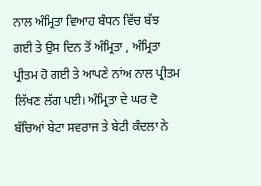ਨਾਲ ਅੰਮ੍ਰਿਤਾ ਵਿਆਹ ਬੰਧਨ ਵਿੱਚ ਬੱਝ ਗਈ ਤੇ ਉਸ ਦਿਨ ਤੋਂ ਅੰਮ੍ਰਿਤਾ , ਅੰਮ੍ਰਿਤਾ ਪ੍ਰੀਤਮ ਹੋ ਗਈ ਤੇ ਆਪਣੇ ਨਾਂਅ ਨਾਲ ਪ੍ਰੀਤਮ ਲਿੱਖਣ ਲੱਗ ਪਈ। ਅੰਮ੍ਰਿਤਾ ਦੇ ਘਰ ਦੋ ਬੱਚਿਆਂ ਬੇਟਾ ਸਵਰਾਜ ਤੇ ਬੇਟੀ ਕੰਦਲਾ ਨੇ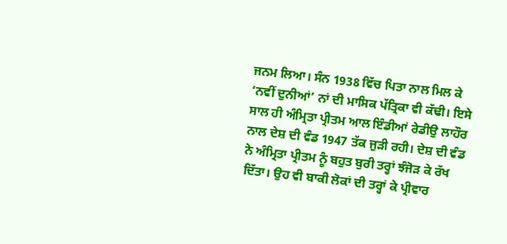ਜਨਮ ਲਿਆ। ਸੰਨ 1938 ਵਿੱਚ ਪਿਤਾ ਨਾਲ ਮਿਲ ਕੇ ‘ਨਵੀਂ ਦੁਨੀਆਂ’ ਨਾਂ ਦੀ ਮਾਸਿਕ ਪੱਤ੍ਰਿਕਾ ਵੀ ਕੱਢੀ। ਇਸੇ ਸਾਲ ਹੀ ਅੰਮ੍ਰਿਤਾ ਪ੍ਰੀਤਮ ਆਲ ਇੰਡੀਆਂ ਰੇਡੀਉ ਲਾਹੌਰ ਨਾਲ ਦੇਸ਼ ਦੀ ਵੰਡ 1947 ਤੱਕ ਜੁੜੀ ਰਹੀ। ਦੇਸ਼ ਦੀ ਵੰਡ ਨੇ ਅੰਮ੍ਰਿਤਾ ਪ੍ਰੀਤਮ ਨੂੰ ਬਹੁਤ ਬੁਰੀ ਤਰ੍ਹਾਂ ਝੰਜੋੜ ਕੇ ਰੱਖ ਦਿੱਤਾ। ਉਹ ਵੀ ਬਾਕੀ ਲੋਕਾਂ ਦੀ ਤਰ੍ਹਾਂ ਕੇ ਪ੍ਰੀਵਾਰ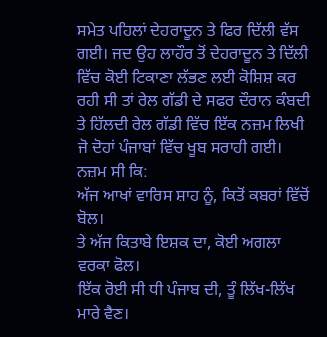ਸਮੇਤ ਪਹਿਲਾਂ ਦੇਹਰਾਦੂਨ ਤੇ ਫਿਰ ਦਿੱਲੀ ਵੱਸ ਗਈ। ਜਦ ਉਹ ਲਾਹੌਰ ਤੋਂ ਦੇਹਰਾਦੂਨ ਤੇ ਦਿੱਲੀ ਵਿੱਚ ਕੋਈ ਟਿਕਾਣਾ ਲੱਭਣ ਲਈ ਕੋਸ਼ਿਸ਼ ਕਰ ਰਹੀ ਸੀ ਤਾਂ ਰੇਲ ਗੱਡੀ ਦੇ ਸਫਰ ਦੌਰਾਨ ਕੰਬਦੀ ਤੇ ਹਿੱਲਦੀ ਰੇਲ ਗੱਡੀ ਵਿੱਚ ਇੱਕ ਨਜ਼ਮ ਲਿਖੀ ਜੋ ਦੋਹਾਂ ਪੰਜਾਬਾਂ ਵਿੱਚ ਖੂਬ ਸਰਾਹੀ ਗਈ। ਨਜ਼ਮ ਸੀ ਕਿ:
ਅੱਜ ਆਖਾਂ ਵਾਰਿਸ ਸ਼ਾਹ ਨੂੰ, ਕਿਤੋਂ ਕਬਰਾਂ ਵਿੱਚੋਂ ਬੋਲ।
ਤੇ ਅੱਜ ਕਿਤਾਬੇ ਇਸ਼ਕ ਦਾ, ਕੋਈ ਅਗਲਾ ਵਰਕਾ ਫੋਲ।
ਇੱਕ ਰੋਈ ਸੀ ਧੀ ਪੰਜਾਬ ਦੀ, ਤੂੰ ਲਿੱਖ-ਲਿੱਖ ਮਾਰੇ ਵੈਣ।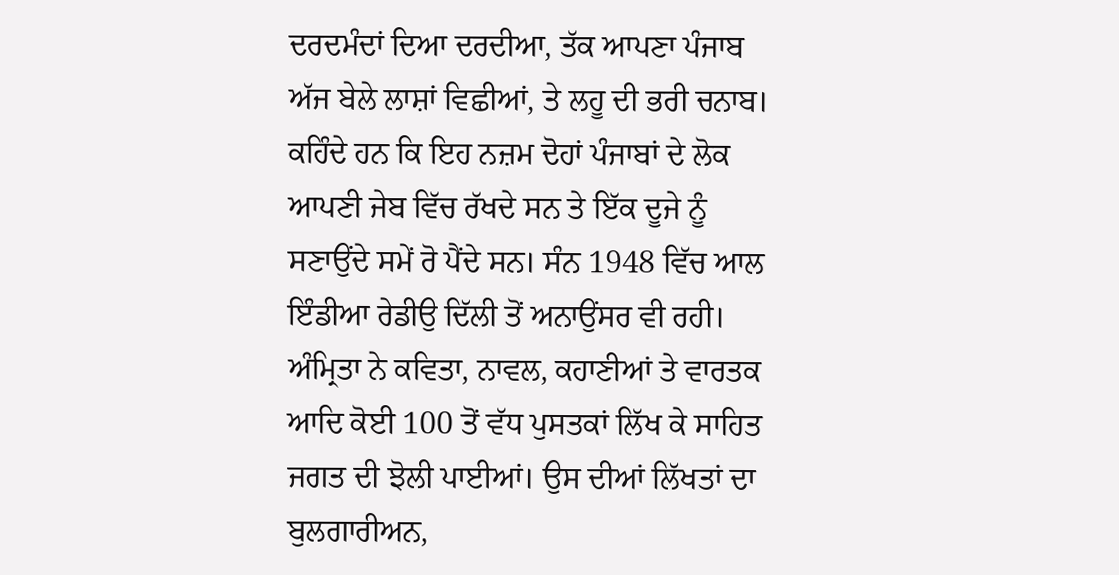ਦਰਦਮੰਦਾਂ ਦਿਆ ਦਰਦੀਆ, ਤੱਕ ਆਪਣਾ ਪੰਜਾਬ
ਅੱਜ ਬੇਲੇ ਲਾਸ਼ਾਂ ਵਿਛੀਆਂ, ਤੇ ਲਹੂ ਦੀ ਭਰੀ ਚਨਾਬ।
ਕਹਿੰਦੇ ਹਨ ਕਿ ਇਹ ਨਜ਼ਮ ਦੋਹਾਂ ਪੰਜਾਬਾਂ ਦੇ ਲੋਕ ਆਪਣੀ ਜੇਬ ਵਿੱਚ ਰੱਖਦੇ ਸਨ ਤੇ ਇੱਕ ਦੂਜੇ ਨੂੰ ਸਣਾਉਂਦੇ ਸਮੇਂ ਰੋ ਪੈਂਦੇ ਸਨ। ਸੰਨ 1948 ਵਿੱਚ ਆਲ ਇੰਡੀਆ ਰੇਡੀਉ ਦਿੱਲੀ ਤੋਂ ਅਨਾਉਂਸਰ ਵੀ ਰਹੀ। ਅੰਮ੍ਰਿਤਾ ਨੇ ਕਵਿਤਾ, ਨਾਵਲ, ਕਹਾਣੀਆਂ ਤੇ ਵਾਰਤਕ ਆਦਿ ਕੋਈ 100 ਤੋਂ ਵੱਧ ਪੁਸਤਕਾਂ ਲਿੱਖ ਕੇ ਸਾਹਿਤ ਜਗਤ ਦੀ ਝੋਲੀ ਪਾਈਆਂ। ਉਸ ਦੀਆਂ ਲਿੱਖਤਾਂ ਦਾ ਬੁਲਗਾਰੀਅਨ,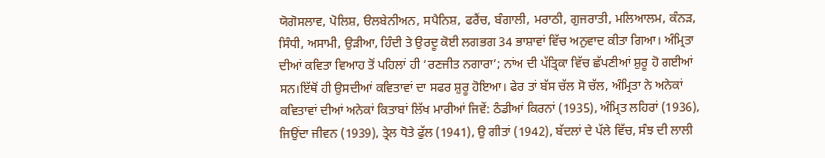ਯੋਗੋਸਲਾਵ, ਪੋਲਿਸ਼, ੳਲਬੇਨੀਅਨ, ਸਪੈਨਿਸ਼, ਫਰੈਂਚ, ਬੰਗਾਲੀ, ਮਰਾਠੀ, ਗੁਜਰਾਤੀ, ਮਲਿਆਲਮ, ਕੰਨੜ, ਸਿੰਧੀ, ਅਸਾਮੀ, ਉੜੀਆ, ਹਿੰਦੀ ਤੇ ਉਰਦੂ ਕੋਈ ਲਗਭਗ 34 ਭਾਸ਼ਾਵਾਂ ਵਿੱਚ ਅਨੁਵਾਦ ਕੀਤਾ ਗਿਆ। ਅੰਮ੍ਰਿਤਾ ਦੀਆਂ ਕਵਿਤਾ ਵਿਆਹ ਤੋਂ ਪਹਿਲਾਂ ਹੀ ‘ਰਣਜੀਤ ਨਗਾਰਾ’; ਨਾਂਅ ਦੀ ਪੱਤ੍ਰਿਕਾ ਵਿੱਚ ਛੱਪਣੀਆਂ ਸ਼ੁਰੂ ਹੋ ਗਈਆਂ ਸਨ।ਇੱਥੋਂ ਹੀ ਉਸਦੀਆਂ ਕਵਿਤਾਵਾਂ ਦਾ ਸਫਰ ਸ਼ੁਰੂ ਹੋਇਆ। ਫੇਰ ਤਾਂ ਬੱਸ ਚੱਲ ਸੋ ਚੱਲ, ਅੰਮ੍ਰਿਤਾ ਨੇ ਅਨੇਕਾਂ ਕਵਿਤਾਵਾਂ ਦੀਆਂ ਅਨੇਕਾਂ ਕਿਤਾਬਾਂ ਲਿੱਖ ਮਾਰੀਆਂ ਜਿਵੇਂ: ਠੰਡੀਆਂ ਕਿਰਨਾਂ (1935), ਅੰਮ੍ਰਿਤ ਲਹਿਰਾਂ (1936), ਜਿਉਂਦਾ ਜੀਵਨ (1939), ਤ੍ਰੇਲ ਧੋਤੇ ਫੁੱਲ (1941), ਉ ਗੀਤਾਂ (1942), ਬੱਦਲਾਂ ਦੇ ਪੱਲੇ ਵਿੱਚ, ਸੰਝ ਦੀ ਲਾਲੀ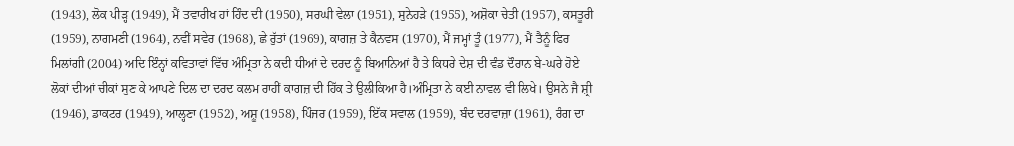(1943), ਲੋਕ ਪੀੜ੍ਹ (1949), ਮੈਂ ਤਵਾਰੀਖ ਹਾਂ ਹਿੰਦ ਦੀ (1950), ਸਰਘੀ ਵੇਲਾ (1951), ਸੁਨੇਹੜੇ (1955), ਅਸ਼ੋਕਾ ਚੇਤੀ (1957), ਕਸਤੂਰੀ (1959), ਨਾਗਮਣੀ (1964), ਨਵੀਂ ਸਵੇਰ (1968), ਛੇ ਰੁੱਤਾਂ (1969), ਕਾਗਜ਼ ਤੇ ਕੈਨਵਸ (1970), ਮੈਂ ਜਮ੍ਹਾਂ ਤੂੰ (1977), ਮੈਂ ਤੈਨੂੰ ਫਿਰ ਮਿਲਾਂਗੀ (2004) ਅਦਿ ਇੰਨ੍ਹਾਂ ਕਵਿਤਾਵਾਂ ਵਿੱਚ ਅੰਮ੍ਰਿਤਾ ਨੇ ਕਦੀ ਧੀਆਂ ਦੇ ਦਰਦ ਨੂੰ ਬਿਆਨਿਆਂ ਹੈ ਤੇ ਕਿਧਰੇ ਦੇਸ਼ ਦੀ ਵੰਡ ਦੌਰਾਨ ਬੇ-ਘਰੇ ਹੋਏ ਲੋਕਾਂ ਦੀਆਂ ਚੀਕਾਂ ਸੁਣ ਕੇ ਆਪਣੇ ਦਿਲ ਦਾ ਦਰਦ ਕਲਮ ਰਾਹੀਂ ਕਾਗਜ਼ ਦੀ ਹਿੱਕ ਤੇ ਉਲੀਕਿਆ ਹੈ।ਅੰਮ੍ਰਿਤਾ ਨੇ ਕਈ ਨਾਵਲ ਵੀ ਲਿਖੇ। ਉਸਨੇ ਜੈ ਸ਼੍ਰੀ (1946), ਡਾਕਟਰ (1949), ਆਲ੍ਹਣਾ (1952), ਅਸ਼ੂ (1958), ਪਿੰਜਰ (1959), ਇੱਕ ਸਵਾਲ (1959), ਬੰਦ ਦਰਵਾਜ਼ਾ (1961), ਰੰਗ ਦਾ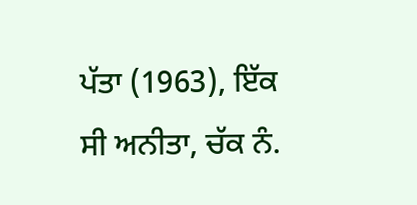ਪੱਤਾ (1963), ਇੱਕ ਸੀ ਅਨੀਤਾ, ਚੱਕ ਨੰ.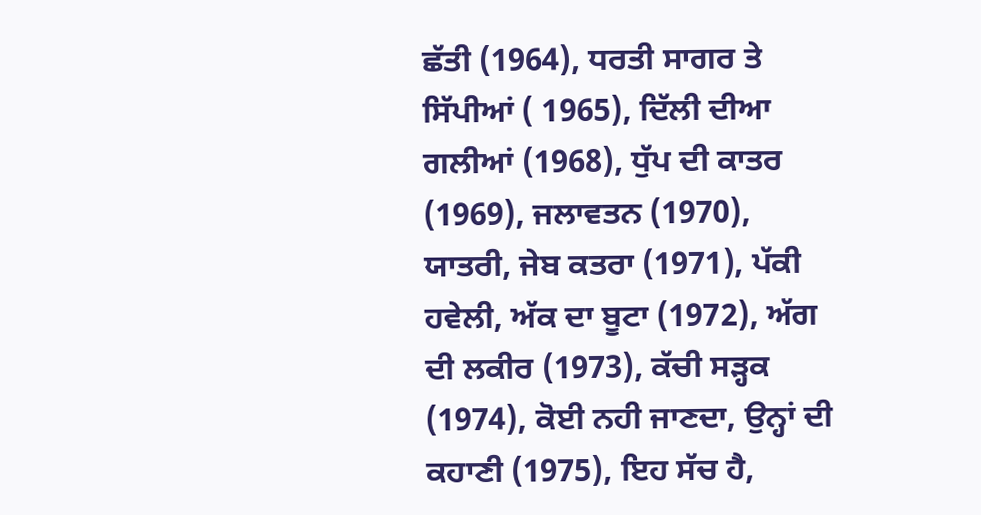ਛੱਤੀ (1964), ਧਰਤੀ ਸਾਗਰ ਤੇ ਸਿੱਪੀਆਂ ( 1965), ਦਿੱਲੀ ਦੀਆ ਗਲੀਆਂ (1968), ਧੁੱਪ ਦੀ ਕਾਤਰ (1969), ਜਲਾਵਤਨ (1970), ਯਾਤਰੀ, ਜੇਬ ਕਤਰਾ (1971), ਪੱਕੀ ਹਵੇਲੀ, ਅੱਕ ਦਾ ਬੂਟਾ (1972), ਅੱਗ ਦੀ ਲਕੀਰ (1973), ਕੱਚੀ ਸੜ੍ਹਕ (1974), ਕੋਈ ਨਹੀ ਜਾਣਦਾ, ਉਨ੍ਹਾਂ ਦੀ ਕਹਾਣੀ (1975), ਇਹ ਸੱਚ ਹੈ,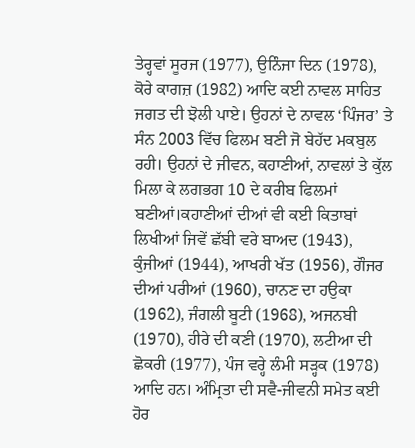ਤੇਰ੍ਹਵਾਂ ਸੂਰਜ (1977), ਉਨਿੰਜਾ ਦਿਨ (1978), ਕੋਰੇ ਕਾਗਜ਼ (1982) ਆਦਿ ਕਈ ਨਾਵਲ ਸਾਹਿਤ ਜਗਤ ਦੀ ਝੋਲੀ ਪਾਏ। ਉਹਨਾਂ ਦੇ ਨਾਵਲ ‘ਪਿੰਜਰ’ ਤੇ ਸੰਨ 2003 ਵਿੱਚ ਫਿਲਮ ਬਣੀ ਜੋ ਬੇਹੱਦ ਮਕਬੁਲ ਰਹੀ। ਉਹਨਾਂ ਦੇ ਜੀਵਨ, ਕਹਾਣੀਆਂ, ਨਾਵਲਾਂ ਤੇ ਕੁੱਲ ਮਿਲਾ ਕੇ ਲਗਭਗ 10 ਦੇ ਕਰੀਬ ਫਿਲਮਾਂ ਬਣੀਆਂ।ਕਹਾਣੀਆਂ ਦੀਆਂ ਵੀ ਕਈ ਕਿਤਾਬਾਂ ਲਿਖੀਆਂ ਜਿਵੇਂ ਛੱਬੀ ਵਰੇ ਬਾਅਦ (1943), ਕੁੰਜੀਆਂ (1944), ਆਖਰੀ ਖੱਤ (1956), ਗੌਜਰ ਦੀਆਂ ਪਰੀਆਂ (1960), ਚਾਨਣ ਦਾ ਹਉਕਾ (1962), ਜੰਗਲੀ ਬੂਟੀ (1968), ਅਜਨਬੀ (1970), ਹੀਰੇ ਦੀ ਕਣੀ (1970), ਲਟੀਆ ਦੀ ਛੋਕਰੀ (1977), ਪੰਜ ਵਰ੍ਹੇ ਲੰਮੀ ਸੜ੍ਹਕ (1978) ਆਦਿ ਹਨ। ਅੰਮ੍ਰਿਤਾ ਦੀ ਸਵੈ-ਜੀਵਨੀ ਸਮੇਤ ਕਈ ਹੋਰ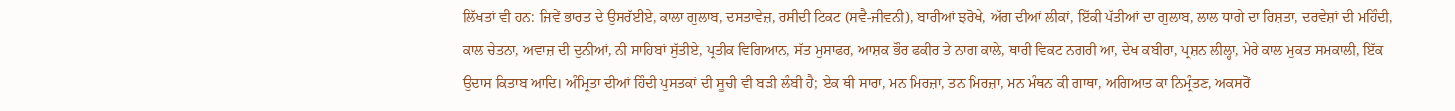ਲਿੱਖਤਾਂ ਵੀ ਹਨ: ਜਿਵੇਂ ਭਾਰਤ ਦੇ ਉਸਰੱਈਏ, ਕਾਲਾ ਗੁਲਾਬ, ਦਸਤਾਵੇਜ਼, ਰਸੀਦੀ ਟਿਕਟ (ਸਵੈ-ਜੀਵਨੀ), ਬਾਰੀਆਂ ਝਰੋਖੇ, ਅੱਗ ਦੀਆਂ ਲੀਕਾਂ, ਇੱਕੀ ਪੱਤੀਆਂ ਦਾ ਗੁਲਾਬ, ਲਾਲ ਧਾਗੇ ਦਾ ਰਿਸ਼ਤਾ, ਦਰਵੇਸ਼ਾਂ ਦੀ ਮਹਿੰਦੀ, ਕਾਲ ਚੇਤਨਾ, ਅਵਾਜ਼ ਦੀ ਦੁਨੀਆਂ, ਨੀ ਸਾਹਿਬਾਂ ਸੁੱਤੀਏ, ਪ੍ਰਤੀਕ ਵਿਗਿਆਨ, ਸੱਤ ਮੁਸਾਫਰ, ਆਸ਼ਕ ਭੌਰ ਫਕੀਰ ਤੇ ਨਾਗ ਕਾਲੇ, ਥਾਰੀ ਵਿਕਟ ਨਗਰੀ ਆ, ਦੇਖ ਕਬੀਰਾ, ਪ੍ਰਸ਼ਨ ਲੀਲ੍ਹਾ, ਮੇਰੇ ਕਾਲ ਮੁਕਤ ਸਮਕਾਲੀ, ਇੱਕ ਉਦਾਸ ਕਿਤਾਬ ਆਦਿ। ਅੰਮ੍ਰਿਤਾ ਦੀਆਂ ਹਿੰਦੀ ਪੁਸਤਕਾਂ ਦੀ ਸੂਚੀ ਵੀ ਬੜੀ ਲੰਬੀ ਹੈ; ਏਕ ਥੀ ਸਾਰਾ, ਮਨ ਮਿਰਜ਼ਾ, ਤਨ ਮਿਰਜ਼ਾ, ਮਨ ਮੰਥਨ ਕੀ ਗਾਥਾ, ਅਗਿਆਤ ਕਾ ਨਿਮ੍ਰੰਤਣ, ਅਕਸਰੋਂ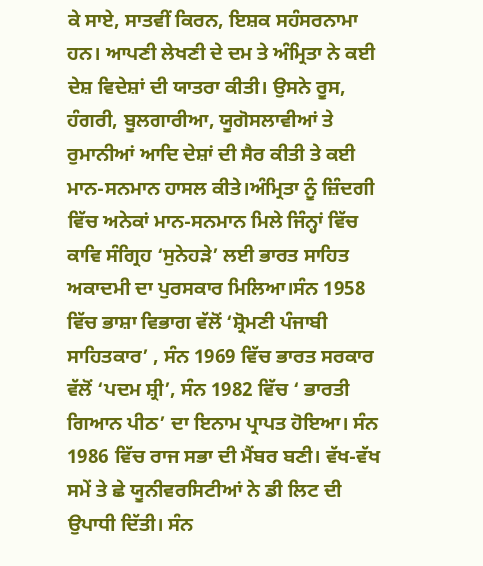ਕੇ ਸਾਏ, ਸਾਤਵੀਂ ਕਿਰਨ, ਇਸ਼ਕ ਸਹੰਸਰਨਾਮਾ ਹਨ। ਆਪਣੀ ਲੇਖਣੀ ਦੇ ਦਮ ਤੇ ਅੰਮ੍ਰਿਤਾ ਨੇ ਕਈ ਦੇਸ਼ ਵਿਦੇਸ਼ਾਂ ਦੀ ਯਾਤਰਾ ਕੀਤੀ। ਉਸਨੇ ਰੂਸ, ਹੰਗਰੀ, ਬੂਲਗਾਰੀਆ, ਯੂਗੋਸਲਾਵੀਆਂ ਤੇ ਰੁਮਾਨੀਆਂ ਆਦਿ ਦੇਸ਼ਾਂ ਦੀ ਸੈਰ ਕੀਤੀ ਤੇ ਕਈ ਮਾਨ-ਸਨਮਾਨ ਹਾਸਲ ਕੀਤੇ।ਅੰਮ੍ਰਿਤਾ ਨੂੰ ਜ਼ਿੰਦਗੀ ਵਿੱਚ ਅਨੇਕਾਂ ਮਾਨ-ਸਨਮਾਨ ਮਿਲੇ ਜਿੰਨ੍ਹਾਂ ਵਿੱਚ ਕਾਵਿ ਸੰਗ੍ਰਿਹ ‘ਸੁਨੇਹੜੇ’ ਲਈ ਭਾਰਤ ਸਾਹਿਤ ਅਕਾਦਮੀ ਦਾ ਪੁਰਸਕਾਰ ਮਿਲਿਆ।ਸੰਨ 1958 ਵਿੱਚ ਭਾਸ਼ਾ ਵਿਭਾਗ ਵੱਲੋਂ ‘ਸ਼੍ਰੋਮਣੀ ਪੰਜਾਬੀ ਸਾਹਿਤਕਾਰ’ , ਸੰਨ 1969 ਵਿੱਚ ਭਾਰਤ ਸਰਕਾਰ ਵੱਲੋਂ ‘ਪਦਮ ਸ਼੍ਰੀ’, ਸੰਨ 1982 ਵਿੱਚ ‘ ਭਾਰਤੀ ਗਿਆਨ ਪੀਠ’ ਦਾ ਇਨਾਮ ਪ੍ਰਾਪਤ ਹੋਇਆ। ਸੰਨ 1986 ਵਿੱਚ ਰਾਜ ਸਭਾ ਦੀ ਮੈਂਬਰ ਬਣੀ। ਵੱਖ-ਵੱਖ ਸਮੇਂ ਤੇ ਛੇ ਯੂਨੀਵਰਸਿਟੀਆਂ ਨੇ ਡੀ ਲਿਟ ਦੀ ਉਪਾਧੀ ਦਿੱਤੀ। ਸੰਨ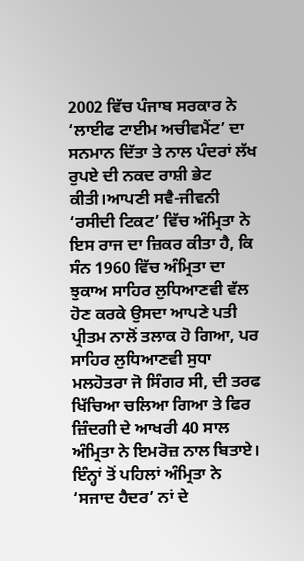2002 ਵਿੱਚ ਪੰਜਾਬ ਸਰਕਾਰ ਨੇ ‘ਲਾਈਫ ਟਾਈਮ ਅਚੀਵਮੈਂਟ’ ਦਾ ਸਨਮਾਨ ਦਿੱਤਾ ਤੇ ਨਾਲ ਪੰਦਰਾਂ ਲੱਖ ਰੁਪਏ ਦੀ ਨਕਦ ਰਾਸ਼ੀ ਭੇਟ ਕੀਤੀ।ਆਪਣੀ ਸਵੈ-ਜੀਵਨੀ ‘ਰਸੀਦੀ ਟਿਕਟ’ ਵਿੱਚ ਅੰਮ੍ਰਿਤਾ ਨੇ ਇਸ ਰਾਜ ਦਾ ਜ਼ਿਕਰ ਕੀਤਾ ਹੈ, ਕਿ ਸੰਨ 1960 ਵਿੱਚ ਅੰਮ੍ਰਿਤਾ ਦਾ ਝੁਕਾਅ ਸਾਹਿਰ ਲੁਧਿਆਣਵੀ ਵੱਲ ਹੋਣ ਕਰਕੇ ਉਸਦਾ ਆਪਣੇ ਪਤੀ ਪ੍ਰੀਤਮ ਨਾਲੋਂ ਤਲਾਕ ਹੋ ਗਿਆ, ਪਰ ਸਾਹਿਰ ਲੁਧਿਆਣਵੀ ਸੁਧਾ ਮਲਹੋਤਰਾ ਜੋ ਸਿੰਗਰ ਸੀ, ਦੀ ਤਰਫ ਖਿੱਚਿਆ ਚਲਿਆ ਗਿਆ ਤੇ ਫਿਰ ਜ਼ਿੰਦਗੀ ਦੇ ਆਖਰੀ 40 ਸਾਲ ਅੰਮ੍ਰਿਤਾ ਨੇ ਇਮਰੋਜ਼ ਨਾਲ ਬਿਤਾਏ। ਇੰਨ੍ਹਾਂ ਤੋਂ ਪਹਿਲਾਂ ਅੰਮ੍ਰਿਤਾ ਨੇ ‘ਸਜਾਦ ਹੈਦਰ’ ਨਾਂ ਦੇ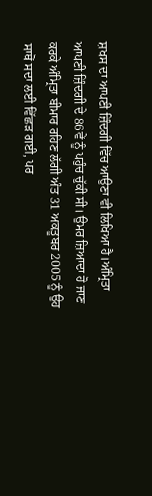ਸ਼ਖਸ ਦਾ ਆਪਣੀ ਜ਼ਿੰਦਗੀ ਵਿੱਚ ਆਉਣਾ ਵੀ ਲਿਖਿਆ ਹੈ।ਅੰਮ੍ਰਿਤਾ ਆਪਣੀ ਜ਼ਿੰਦਗੀ ਦੇ 86ਵੇਂ ਨੂੰ ਪਹੁੰਚ ਚੁੱਕੀ ਸੀ। ਉਮਰ ਜ਼ਿਆਦਾ ਹੋ ਜਾਣ ਕਰਕੇ ਅੰਮ੍ਰਿਤਾ ਬੀਮਾਰ ਰਹਿਣ ਲੱਗੀ ਅੰਤ 31 ਅਕਤੂਬਰ 2005 ਨੂੰ ਉਹ ਸਾਥੋਂ ਸਦਾ ਲਈ ਵਿੱਛੜ ਗਈ, ਪਰ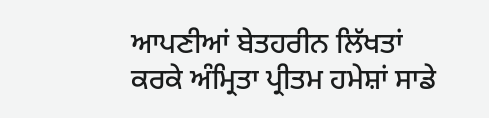ਆਪਣੀਆਂ ਬੇਤਹਰੀਨ ਲਿੱਖਤਾਂ ਕਰਕੇ ਅੰਮ੍ਰਿਤਾ ਪ੍ਰੀਤਮ ਹਮੇਸ਼ਾਂ ਸਾਡੇ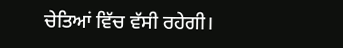ਚੇਤਿਆਂ ਵਿੱਚ ਵੱਸੀ ਰਹੇਗੀ।